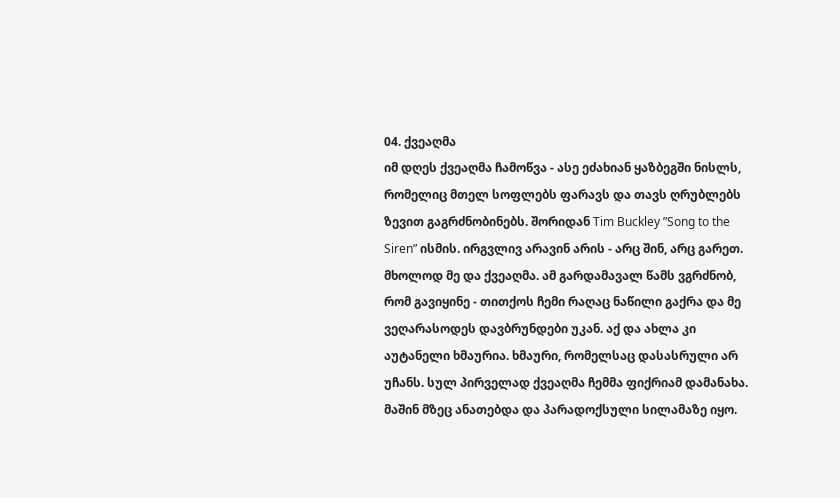04. ქვეაღმა
იმ დღეს ქვეაღმა ჩამოწვა - ასე ეძახიან ყაზბეგში ნისლს, რომელიც მთელ სოფლებს ფარავს და თავს ღრუბლებს ზევით გაგრძნობინებს. შორიდან Tim Buckley ”Song to the Siren” ისმის. ირგვლივ არავინ არის - არც შინ, არც გარეთ. მხოლოდ მე და ქვეაღმა. ამ გარდამავალ წამს ვგრძნობ, რომ გავიყინე - თითქოს ჩემი რაღაც ნაწილი გაქრა და მე ვეღარასოდეს დავბრუნდები უკან. აქ და ახლა კი აუტანელი ხმაურია. ხმაური, რომელსაც დასასრული არ უჩანს. სულ პირველად ქვეაღმა ჩემმა ფიქრიამ დამანახა. მაშინ მზეც ანათებდა და პარადოქსული სილამაზე იყო.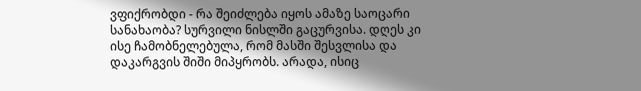ვფიქრობდი - რა შეიძლება იყოს ამაზე საოცარი სანახაობა? სურვილი ნისლში გაცურვისა. დღეს კი ისე ჩამობნელებულა, რომ მასში შესვლისა და დაკარგვის შიში მიპყრობს. არადა, ისიც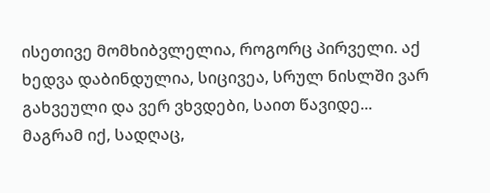ისეთივე მომხიბვლელია, როგორც პირველი. აქ ხედვა დაბინდულია, სიცივეა, სრულ ნისლში ვარ გახვეული და ვერ ვხვდები, საით წავიდე... მაგრამ იქ, სადღაც,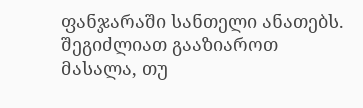ფანჯარაში სანთელი ანათებს.
შეგიძლიათ გააზიაროთ მასალა, თუ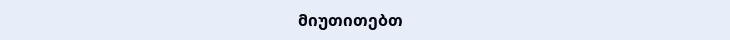მიუთითებთ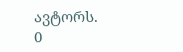ავტორს.
0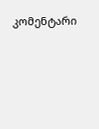კომენტარი